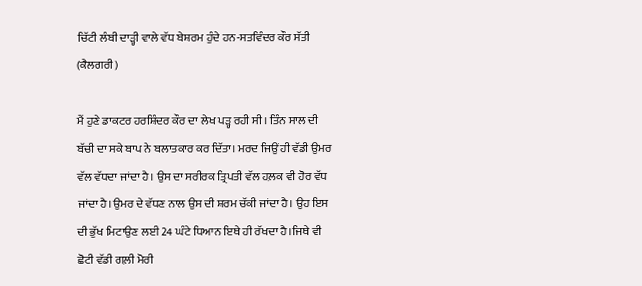ਚਿੱਟੀ ਲੰਬੀ ਦਾੜ੍ਹੀ ਵਾਲੇ ਵੱਧ ਬੇਸ਼ਰਮ ਹੁੰਦੇ ਹਨ-ਸਤਵਿੰਦਰ ਕੌਰ ਸੱਤੀ (ਕੈਲਗਰੀ)

ਮੈਂ ਹੁਣੇ ਡਾਕਟਰ ਹਰਸ਼ਿੰਦਰ ਕੌਰ ਦਾ ਲੇਖ ਪੜ੍ਹ ਰਹੀ ਸੀ। ਤਿੰਨ ਸਾਲ ਦੀ ਬੱਚੀ ਦਾ ਸਕੇ ਬਾਪ ਨੇ ਬਲਾਤਕਾਰ ਕਰ ਦਿੱਤਾ। ਮਰਦ ਜਿਉਂ ਹੀ ਵੱਡੀ ਉਮਰ ਵੱਲ ਵੱਧਦਾ ਜਾਂਦਾ ਹੈ। ਉਸ ਦਾ ਸਰੀਰਕ ਤ੍ਰਿਪਤੀ ਵੱਲ ਹਲ਼ਕ ਵੀ ਹੋਰ ਵੱਧ ਜਾਂਦਾ ਹੈ।ਉਮਰ ਦੇ ਵੱਧਣ ਨਾਲ ਉਸ ਦੀ ਸ਼ਰਮ ਚੱਕੀ ਜਾਂਦਾ ਹੈ। ਉਹ ਇਸ ਦੀ ਭੁੱਖ ਮਿਟਾਉਣ ਲਈ 24 ਘੰਟੇ ਧਿਆਨ ਇਥੇ ਹੀ ਰੱਖਦਾ ਹੈ।ਜਿਥੇ ਵੀ ਛੋਟੀ ਵੱਡੀ ਗਲ਼ੀ ਮੋਰੀ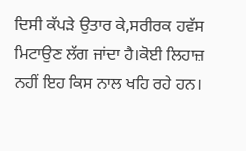ਦਿਸੀ ਕੱਪੜੇ ਉਤਾਰ ਕੇ,ਸਰੀਰਕ ਹਵੱਸ ਮਿਟਾਉਣ ਲੱਗ ਜਾਂਦਾ ਹੈ।ਕੋਈ ਲਿਹਾਜ਼ ਨਹੀਂ ਇਹ ਕਿਸ ਨਾਲ ਖਹਿ ਰਹੇ ਹਨ।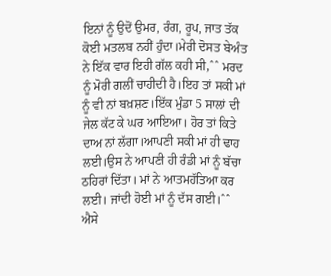ਇਨਾਂ ਨੂੰ ਉਦੋਂ ਉਮਰ, ਰੰਗ, ਰੂਪ, ਜਾਤ ਤੱਕ ਕੋਈ ਮਤਲਬ ਨਹੀਂ ਹੁੰਦਾ।ਮੇਰੀ ਦੋਸਤ ਬੇਅੰਤ ਨੇ ਇੱਕ ਵਾਰ ਇਹੀ ਗੱਲ ਕਹੀ ਸੀ,ˆˆ ਮਰਦ ਨੂੰ ਮੋਰੀ ਗਲੀਂ ਚਾਹੀਦੀ ਹੈ।ਇਹ ਤਾਂ ਸਕੀ ਮਾਂ ਨੂੰ ਵੀ ਨਾਂ ਬਖ਼ਸ਼ਣ।ਇੱਕ ਮੁੰਡਾ 5 ਸਾਲਾਂ ਦੀ ਜੇਲ ਕੱਟ ਕੇ ਘਰ ਆਇਆ। ਹੋਰ ਤਾਂ ਕਿਤੇ ਦਾਅ ਨਾਂ ਲੱਗਾ।ਆਪਣੀ ਸਕੀ ਮਾਂ ਹੀ ਢਾਹ ਲਈ।ਉਸ ਨੇ ਆਪਣੀ ਹੀ ਰੰਡੀ ਮਾਂ ਨੂੰ ਬੱਚਾ ਠਹਿਰਾਂ ਦਿੱਤਾ। ਮਾਂ ਨੇ ਆਤਮਹੱਤਿਆ ਕਰ ਲਈ। ਜਾਂਦੀ ਹੋਈ ਮਾਂ ਨੂੰ ਦੱਸ ਗਈ।ˆˆ ਐਸੇ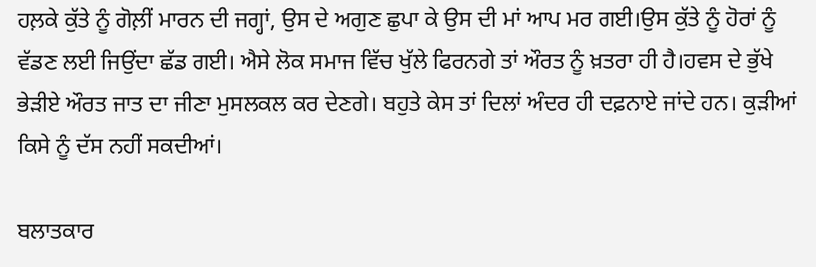ਹਲ਼ਕੇ ਕੁੱਤੇ ਨੂੰ ਗੋਲ਼ੀਂ ਮਾਰਨ ਦੀ ਜਗ੍ਹਾਂ, ਉਸ ਦੇ ਅਗੁਣ ਛੁਪਾ ਕੇ ਉਸ ਦੀ ਮਾਂ ਆਪ ਮਰ ਗਈ।ਉਸ ਕੁੱਤੇ ਨੂੰ ਹੋਰਾਂ ਨੂੰ ਵੱਡਣ ਲਈ ਜਿਉਂਦਾ ਛੱਡ ਗਈ। ਐਸੇ ਲੋਕ ਸਮਾਜ ਵਿੱਚ ਖੁੱਲੇ ਫਿਰਨਗੇ ਤਾਂ ਔਰਤ ਨੂੰ ਖ਼ਤਰਾ ਹੀ ਹੈ।ਹਵਸ ਦੇ ਭੁੱਖੇ ਭੇੜੀਏ ਔਰਤ ਜਾਤ ਦਾ ਜੀਣਾ ਮੁਸਲਕਲ ਕਰ ਦੇਣਗੇ। ਬਹੁਤੇ ਕੇਸ ਤਾਂ ਦਿਲਾਂ ਅੰਦਰ ਹੀ ਦਫ਼ਨਾਏ ਜਾਂਦੇ ਹਨ। ਕੁੜੀਆਂ ਕਿਸੇ ਨੂੰ ਦੱਸ ਨਹੀਂ ਸਕਦੀਆਂ।

ਬਲਾਤਕਾਰ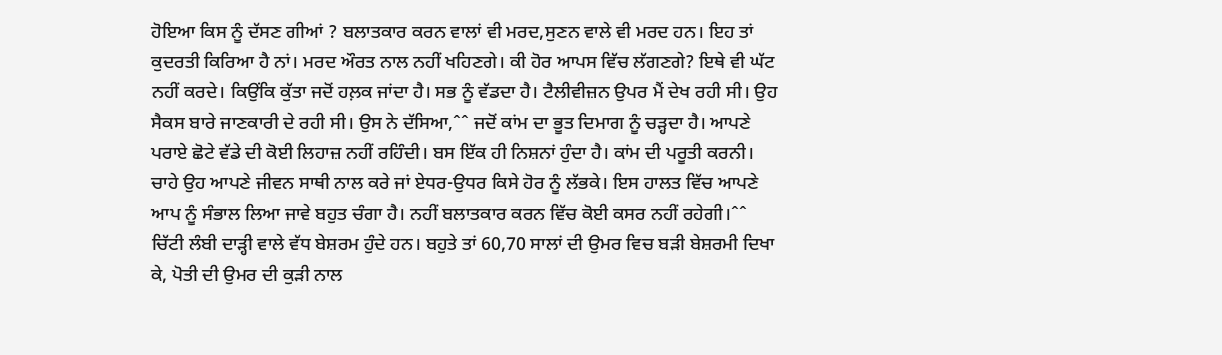ਹੋਇਆ ਕਿਸ ਨੂੰ ਦੱਸਣ ਗੀਆਂ ? ਬਲਾਤਕਾਰ ਕਰਨ ਵਾਲਾਂ ਵੀ ਮਰਦ,ਸੁਣਨ ਵਾਲੇ ਵੀ ਮਰਦ ਹਨ। ਇਹ ਤਾਂ ਕੁਦਰਤੀ ਕਿਰਿਆ ਹੈ ਨਾਂ। ਮਰਦ ਔਰਤ ਨਾਲ ਨਹੀਂ ਖਹਿਣਗੇ। ਕੀ ਹੋਰ ਆਪਸ ਵਿੱਚ ਲੱਗਣਗੇ? ਇਥੇ ਵੀ ਘੱਟ ਨਹੀਂ ਕਰਦੇ। ਕਿਉਂਕਿ ਕੁੱਤਾ ਜਦੋਂ ਹਲ਼ਕ ਜਾਂਦਾ ਹੈ। ਸਭ ਨੂੰ ਵੱਡਦਾ ਹੈ। ਟੈਲੀਵੀਜ਼ਨ ਉਪਰ ਮੈਂ ਦੇਖ ਰਹੀ ਸੀ। ਉਹ ਸੈਕਸ ਬਾਰੇ ਜਾਣਕਾਰੀ ਦੇ ਰਹੀ ਸੀ। ਉਸ ਨੇ ਦੱਸਿਆ,ˆˆ ਜਦੋਂ ਕਾਂਮ ਦਾ ਭੂਤ ਦਿਮਾਗ ਨੂੰ ਚੜ੍ਹਦਾ ਹੈ। ਆਪਣੇ ਪਰਾਏ ਛੋਟੇ ਵੱਡੇ ਦੀ ਕੋਈ ਲਿਹਾਜ਼ ਨਹੀਂ ਰਹਿੰਦੀ। ਬਸ ਇੱਕ ਹੀ ਨਿਸ਼ਨਾਂ ਹੁੰਦਾ ਹੈ। ਕਾਂਮ ਦੀ ਪਰੂਤੀ ਕਰਨੀ। ਚਾਹੇ ਉਹ ਆਪਣੇ ਜੀਵਨ ਸਾਥੀ ਨਾਲ ਕਰੇ ਜਾਂ ਏਧਰ-ਉਧਰ ਕਿਸੇ ਹੋਰ ਨੂੰ ਲੱਭਕੇ। ਇਸ ਹਾਲਤ ਵਿੱਚ ਆਪਣੇ ਆਪ ਨੂੰ ਸੰਭਾਲ ਲਿਆ ਜਾਵੇ ਬਹੁਤ ਚੰਗਾ ਹੈ। ਨਹੀਂ ਬਲਾਤਕਾਰ ਕਰਨ ਵਿੱਚ ਕੋਈ ਕਸਰ ਨਹੀਂ ਰਹੇਗੀ।ˆˆ ਚਿੱਟੀ ਲੰਬੀ ਦਾੜ੍ਹੀ ਵਾਲੇ ਵੱਧ ਬੇਸ਼ਰਮ ਹੁੰਦੇ ਹਨ। ਬਹੁਤੇ ਤਾਂ 60,70 ਸਾਲਾਂ ਦੀ ਉਮਰ ਵਿਚ ਬੜੀ ਬੇਸ਼ਰਮੀ ਦਿਖਾ ਕੇ, ਪੋਤੀ ਦੀ ਉਮਰ ਦੀ ਕੁੜੀ ਨਾਲ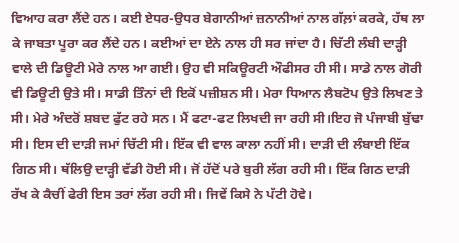ਵਿਆਹ ਕਰਾ ਲੈਂਦੇ ਹਨ। ਕਈ ਏਧਰ-ਉਧਰ ਬੇਗਾਨੀਆਂ ਜ਼ਨਾਨੀਆਂ ਨਾਲ ਗੱਲ਼ਾਂ ਕਰਕੇ, ਹੱਥ ਲਾ ਕੇ ਜਾਬਤਾ ਪੂਰਾ ਕਰ ਲੈਂਦੇ ਹਨ। ਕਈਆਂ ਦਾ ਏਨੇ ਨਾਲ ਹੀ ਸਰ ਜਾਂਦਾ ਹੈ। ਚਿੱਟੀ ਲੰਬੀ ਦਾੜ੍ਹੀ ਵਾਲੇ ਦੀ ਡਿਊਟੀ ਮੇਰੇ ਨਾਲ ਆ ਗਈ। ਉਹ ਵੀ ਸਕਿਊਰਟੀ ਔਫੀਸਰ ਹੀ ਸੀ। ਸਾਡੇ ਨਾਲ ਗੋਰੀ ਵੀ ਡਿਊਟੀ ਉਤੇ ਸੀ। ਸਾਡੀ ਤਿੰਨਾਂ ਦੀ ਇਕੋਂ ਪਜ਼ੀਸ਼ਨ ਸੀ। ਮੇਰਾ ਧਿਆਨ ਲੈਬਟੋਪ ਉਤੇ ਲਿਖਣ ਤੇ ਸੀ। ਮੇਰੇ ਅੰਦਰੋਂ ਸ਼ਬਦ ਫੁੱਟ ਰਹੇ ਸਨ। ਮੈਂ ਫਟਾ-ਫਟ ਲਿਖਦੀ ਜਾ ਰਹੀ ਸੀ।ਇਹ ਜੋ ਪੰਜਾਬੀ ਬੁੱਢਾ ਸੀ। ਇਸ ਦੀ ਦਾੜੀ ਜਮਾਂ ਚਿੱਟੀ ਸੀ। ਇੱਕ ਵੀ ਵਾਲ ਕਾਲਾ ਨਹੀਂ ਸੀ। ਦਾੜੀ ਦੀ ਲੰਬਾਈ ਇੱਕ ਗਿਠ ਸੀ। ਥੱਲਿਉ ਦਾੜ੍ਹੀ ਵੱਡੀ ਹੋਈ ਸੀ। ਜੋਂ ਹੱਦੋਂ ਪਰੇ ਬੁਰੀ ਲੱਗ ਰਹੀ ਸੀ। ਇੱਕ ਗਿਠ ਦਾੜੀ ਰੱਖ ਕੇ ਕੈਚੀਂ ਫੇਰੀ ਇਸ ਤਰਾਂ ਲੱਗ ਰਹੀ ਸੀ। ਜਿਵੇਂ ਕਿਸੇ ਨੇ ਪੱਟੀ ਹੋਵੇ।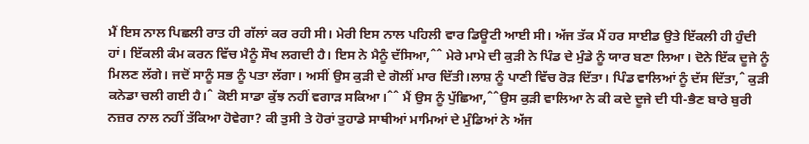ਮੈਂ ਇਸ ਨਾਲ ਪਿਛਲੀ ਰਾਤ ਹੀ ਗੱਲਾਂ ਕਰ ਰਹੀ ਸੀ। ਮੇਰੀ ਇਸ ਨਾਲ ਪਹਿਲੀ ਵਾਰ ਡਿਊਟੀ ਆਈ ਸੀ। ਅੱਜ ਤੱਕ ਮੈਂ ਹਰ ਸਾਈਡ ਉਤੇ ਇੱਕਲੀ ਹੀ ਹੁੰਦੀ ਹਾਂ। ਇੱਕਲੀ ਕੰਮ ਕਰਨ ਵਿੱਚ ਮੈਨੂੰ ਸੌਖ ਲਗਦੀ ਹੈ। ਇਸ ਨੇ ਮੈਨੂੰ ਦੱਸਿਆ,ˆˆ ਮੇਰੇ ਮਾਮੇ ਦੀ ਕੁੜੀ ਨੇ ਪਿੰਡ ਦੇ ਮੁੰਡੇ ਨੂੰ ਯਾਰ ਬਣਾ ਲਿਆ। ਦੋਨੇ ਇੱਕ ਦੂਜੇ ਨੂੰ ਮਿਲਣ ਲੱਗੇ। ਜਦੋਂ ਸਾਨੂੰ ਸਭ ਨੂੰ ਪਤਾ ਲੱਗਾ। ਅਸੀਂ ਉਸ ਕੁੜੀ ਦੇ ਗੋਲੀਂ ਮਾਰ ਦਿੱਤੀ।ਲਾਸ਼ ਨੂੰ ਪਾਣੀ ਵਿੱਚ ਰੋੜ ਦਿੱਤਾ। ਪਿੰਡ ਵਾਲਿਆਂ ਨੂੰ ਦੱਸ ਦਿੱਤਾ,ˆ ਕੁੜੀ ਕਨੇਡਾ ਚਲੀ ਗਈ ਹੈ।ˆ ਕੋਈ ਸਾਡਾ ਕੁੱਝ ਨਹੀਂ ਵਗਾੜ ਸਕਿਆ।ˆˆ ਮੈਂ ਉਸ ਨੂੰ ਪੁੱਛਿਆ,ˆˆਉਸ ਕੁੜੀ ਵਾਲਿਆ ਨੇ ਕੀ ਕਦੇ ਦੂਜੇ ਦੀ ਧੀ-ਭੈਣ ਬਾਰੇ ਬੁਰੀ ਨਜ਼ਰ ਨਾਲ ਨਹੀਂ ਤੱਕਿਆ ਹੋਵੇਗਾ? ਕੀ ਤੁਸੀ ਤੇ ਹੋਰਾਂ ਤੁਹਾਡੇ ਸਾਥੀਆਂ ਮਾਮਿਆਂ ਦੇ ਮੁੰਡਿਆਂ ਨੇ ਅੱਜ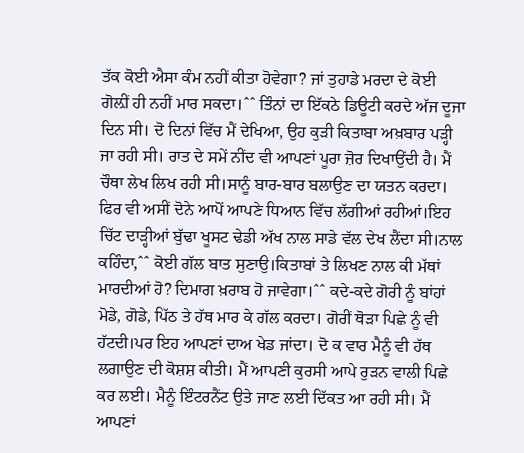ਤੱਕ ਕੋਈ ਐਸਾ ਕੰਮ ਨਹੀਂ ਕੀਤਾ ਹੋਵੇਗਾ? ਜਾਂ ਤੁਹਾਡੇ ਮਰਦਾ ਦੇ ਕੋਈ ਗੋਲ਼ੀਂ ਹੀ ਨਹੀਂ ਮਾਰ ਸਕਦਾ।ˆˆ ਤਿੰਨਾਂ ਦਾ ਇੱਕਠੇ ਡਿਊਟੀ ਕਰਦੇ ਅੱਜ ਦੂਜਾ ਦਿਨ ਸੀ। ਦੋ ਦਿਨਾਂ ਵਿੱਚ ਮੈਂ ਦੇਖਿਆ, ਉਹ ਕੁੜੀ ਕਿਤਾਬਾ ਅਖ਼ਬਾਰ ਪੜ੍ਹੀ ਜਾ ਰਹੀ ਸੀ। ਰਾਤ ਦੇ ਸਮੇਂ ਨੀਂਦ ਵੀ ਆਪਣਾਂ ਪੂਰਾ ਜ਼ੋਰ ਦਿਖਾਉਂਦੀ ਹੈ। ਮੈਂ ਚੌਥਾ ਲੇਖ ਲਿਖ ਰਹੀ ਸੀ।ਸਾਨੂੰ ਬਾਰ-ਬਾਰ ਬਲਾਉਣ ਦਾ ਯਤਨ ਕਰਦਾ। ਫਿਰ ਵੀ ਅਸੀਂ ਦੋਨੇ ਆਪੋਂ ਆਪਣੇ ਧਿਆਨ ਵਿੱਚ ਲੱਗੀਆਂ ਰਹੀਆਂ।ਇਹ ਚਿੱਟ ਦਾੜ੍ਹੀਆਂ ਬੁੱਢਾ ਖੂਸਟ ਢੇਡੀ ਅੱਖ ਨਾਲ ਸਾਡੇ ਵੱਲ ਦੇਖ ਲੈਂਦਾ ਸੀ।ਨਾਲ ਕਹਿੰਦਾ,ˆˆ ਕੋਈ ਗੱਲ ਬਾਤ ਸੁਣਾਉ।ਕਿਤਾਬਾਂ ਤੇ ਲਿਖਣ ਨਾਲ ਕੀ ਮੱਥਾਂ ਮਾਰਦੀਆਂ ਹੋ? ਦਿਮਾਗ ਖ਼ਰਾਬ ਹੋ ਜਾਵੇਗਾ।ˆˆ ਕਦੇ-ਕਦੇ ਗੋਰੀ ਨੂੰ ਬਾਂਹਾਂ ਮੋਡੇ, ਗੋਡੇ, ਪਿੱਠ ਤੇ ਹੱਥ ਮਾਰ ਕੇ ਗੱਲ ਕਰਦਾ। ਗੋਰੀਂ ਥੋੜਾ ਪਿਛੇ ਨੂੰ ਵੀ ਹੱਟਦੀ।ਪਰ ਇਹ ਆਪਣਾਂ ਦਾਅ ਖੇਡ ਜਾਂਦਾ। ਦੋ ਕ ਵਾਰ ਮੈਨੂੰ ਵੀ ਹੱਥ ਲਗਾਉਣ ਦੀ ਕੋਸ਼ਸ਼ ਕੀਤੀ। ਮੈਂ ਆਪਣੀ ਕੁਰਸੀ ਆਪੇ ਰੁੜਨ ਵਾਲੀ ਪਿਛੇ ਕਰ ਲਈ। ਮੈਨੂੰ ਇੰਟਰਨੈਂਟ ਉਤੇ ਜਾਣ ਲਈ ਦਿੱਕਤ ਆ ਰਹੀ ਸੀ। ਮੈਂ ਆਪਣਾਂ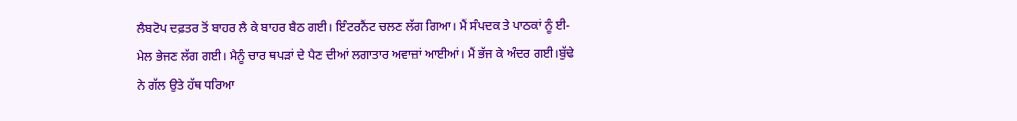ਲੈਬਟੋਪ ਦਫ਼ਤਰ ਤੋਂ ਬਾਹਰ ਲੈ ਕੇ ਬਾਹਰ ਬੈਠ ਗਈ। ਇੰਟਰਨੈਂਟ ਚਲਣ ਲੱਗ ਗਿਆ। ਮੈਂ ਸੰਪਦਕ ਤੇ ਪਾਠਕਾਂ ਨੂੰ ਈ-ਮੇਲ ਭੇਜਣ ਲੱਗ ਗਈ। ਮੈਨੂੰ ਚਾਰ ਥਪੜਾਂ ਦੇ ਪੈਣ ਦੀਆਂ ਲਗਾਤਾਰ ਅਵਾਜ਼ਾਂ ਆਈਆਂ। ਮੈਂ ਭੱਜ ਕੇ ਅੰਦਰ ਗਈ।ਬੁੱਢੇ ਨੇ ਗੱਲ ਉਤੇ ਹੱਥ ਧਰਿਆ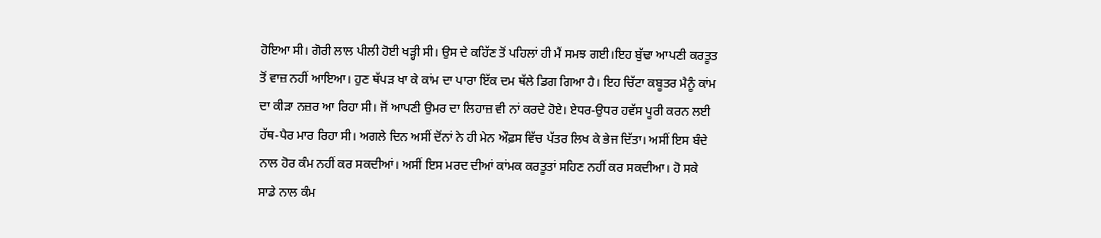ਹੋਇਆ ਸੀ। ਗੋਰੀ ਲਾਲ ਪੀਲੀ ਹੋਈ ਖੜ੍ਹੀ ਸੀ। ਉਸ ਦੇ ਕਹਿੱਣ ਤੋਂ ਪਹਿਲਾਂ ਹੀ ਮੈਂ ਸਮਝ ਗਈ।ਇਹ ਬੁੱਢਾ ਆਪਣੀ ਕਰਤੂਤ ਤੋਂ ਵਾਜ਼ ਨਹੀਂ ਆਇਆ। ਹੁਣ ਥੱਪੜ ਖਾ ਕੇ ਕਾਂਮ ਦਾ ਪਾਰਾ ਇੱਕ ਦਮ ਥੱਲੇ ਡਿਗ ਗਿਆ ਹੈ। ਇਹ ਚਿੱਟਾ ਕਬੂਤਰ ਮੈਨੂੰ ਕਾਂਮ ਦਾ ਕੀੜਾ ਨਜ਼ਰ ਆ ਰਿਹਾ ਸੀ। ਜੋਂ ਆਪਣੀ ਉਮਰ ਦਾ ਲਿਹਾਜ਼ ਵੀ ਨਾਂ ਕਰਦੇ ਹੋਏ। ਏਧਰ-ਉਧਰ ਹਵੱਸ ਪੂਰੀ ਕਰਨ ਲਈ ਹੱਥ-ਪੈਰ ਮਾਰ ਰਿਹਾ ਸੀ। ਅਗਲੇ ਦਿਨ ਅਸੀਂ ਦੋਂਨਾਂ ਨੇ ਹੀ ਮੇਨ ਔਫ਼ਸ ਵਿੱਚ ਪੱਤਰ ਲਿਖ ਕੇ ਭੇਜ ਦਿੱਤਾ। ਅਸੀਂ ਇਸ ਬੰਦੇ ਨਾਲ ਹੋਰ ਕੰਮ ਨਹੀਂ ਕਰ ਸਕਦੀਆਂ। ਅਸੀਂ ਇਸ ਮਰਦ ਦੀਆਂ ਕਾਂਮਕ ਕਰਤੂਤਾਂ ਸਹਿਣ ਨਹੀਂ ਕਰ ਸਕਦੀਆ। ਹੋ ਸਕੇ ਸਾਡੇ ਨਾਲ ਕੰਮ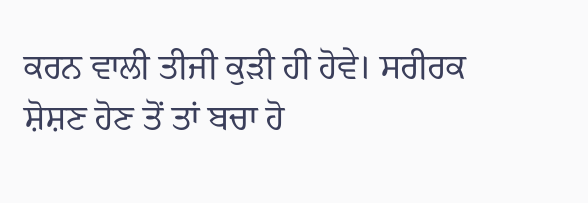ਕਰਨ ਵਾਲੀ ਤੀਜੀ ਕੁੜੀ ਹੀ ਹੋਵੇ। ਸਰੀਰਕ ਸ਼ੋਸ਼ਣ ਹੋਣ ਤੋਂ ਤਾਂ ਬਚਾ ਹੋ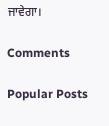ਜਾਵੇਗਾ।

Comments

Popular Posts